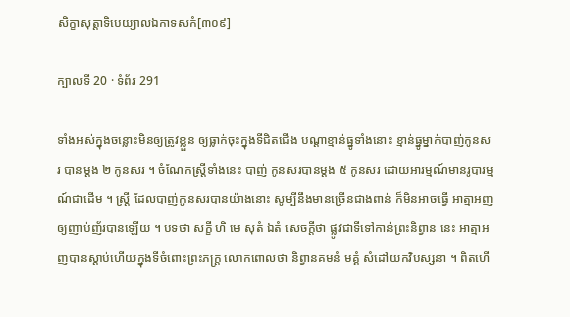សិក្ខាសុត្តាទិបេយ្យាលឯកាទសកំ[៣០៩]

ក្បាលទី 20 · ទំព័រ 291

ទាំងអស់ក្នុងចន្លោះមិនឲ្យត្រូវខ្លួន ឲ្យធ្លាក់ចុះក្នុងទីជិតជើង បណ្តាខ្មាន់ធ្នូទាំងនោះ ខ្មាន់ធ្នូម្នាក់បាញ់កូនសរ បានម្តង ២ កូនសរ ។ ចំណែកស្ត្រីទាំងនេះ បាញ់ កូនសរបានម្តង ៥ កូនសរ ដោយអារម្មណ៍មានរូបារម្មណ៍ជាដើម ។ ស្ត្រី ដែលបាញ់កូនសរបានយ៉ាងនោះ សូម្បីនឹងមានច្រើនជាងពាន់ ក៏មិនអាចធ្វើ អាត្មាអញឲ្យញាប់ញ័របានឡើយ ។ បទថា សក្ខី ហិ មេ សុតំ ឯតំ សេចក្តីថា ផ្លូវជាទីទៅកាន់ព្រះនិព្វាន នេះ អាត្មាអញបានស្តាប់ហើយក្នុងទីចំពោះព្រះភក្ត្រ លោកពោលថា និព្វានគមនំ មគ្គំ សំដៅយកវិបស្សនា ។ ពិតហើ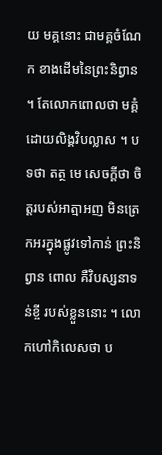យ មគ្គនោះ ជាមគ្គចំណែក ខាងដើមនៃព្រះនិព្វាន ។ តែលោកពោលថា មគ្គំ ដោយលិង្គវិបល្លាស ។ បទថា តត្ថ មេ សេចក្តីថា ចិត្តរបស់អាត្មាអញ មិនត្រេកអរក្នុងផ្លូវទៅកាន់ ព្រះនិព្វាន ពោល គឺវិបស្សនាទន់ខ្ចី របស់ខ្លួននោះ ។ លោកហៅកិលេសថា ប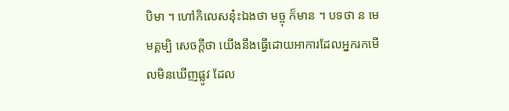បិមា ។ ហៅកិលេសនុ៎ះឯងថា មច្ចុ ក៏មាន ។ បទថា ន មេ មគ្គម្បិ សេចក្តីថា យើងនឹងធ្វើដោយអាការដែលអ្នករកមើលមិនឃើញផ្លូវ ដែល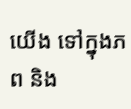យើង ទៅក្នុងភព និង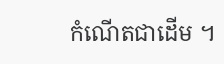កំណើតជាដើម ។